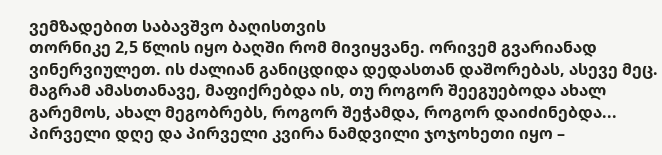ვემზადებით საბავშვო ბაღისთვის
თორნიკე 2,5 წლის იყო ბაღში რომ მივიყვანე. ორივემ გვარიანად ვინერვიულეთ. ის ძალიან განიცდიდა დედასთან დაშორებას, ასევე მეც. მაგრამ ამასთანავე, მაფიქრებდა ის, თუ როგორ შეეგუებოდა ახალ გარემოს, ახალ მეგობრებს, როგორ შეჭამდა, როგორ დაიძინებდა... პირველი დღე და პირველი კვირა ნამდვილი ჯოჯოხეთი იყო –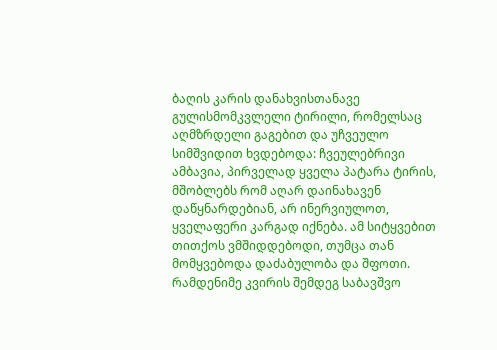ბაღის კარის დანახვისთანავე გულისმომკვლელი ტირილი, რომელსაც აღმზრდელი გაგებით და უჩვეულო სიმშვიდით ხვდებოდა: ჩვეულებრივი ამბავია, პირველად ყველა პატარა ტირის, მშობლებს რომ აღარ დაინახავენ დაწყნარდებიან, არ ინერვიულოთ, ყველაფერი კარგად იქნება. ამ სიტყვებით თითქოს ვმშიდდებოდი, თუმცა თან მომყვებოდა დაძაბულობა და შფოთი.
რამდენიმე კვირის შემდეგ საბავშვო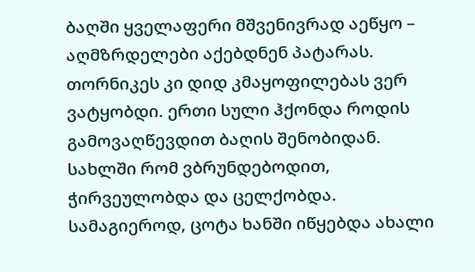ბაღში ყველაფერი მშვენივრად აეწყო – აღმზრდელები აქებდნენ პატარას. თორნიკეს კი დიდ კმაყოფილებას ვერ ვატყობდი. ერთი სული ჰქონდა როდის გამოვაღწევდით ბაღის შენობიდან. სახლში რომ ვბრუნდებოდით, ჭირვეულობდა და ცელქობდა. სამაგიეროდ, ცოტა ხანში იწყებდა ახალი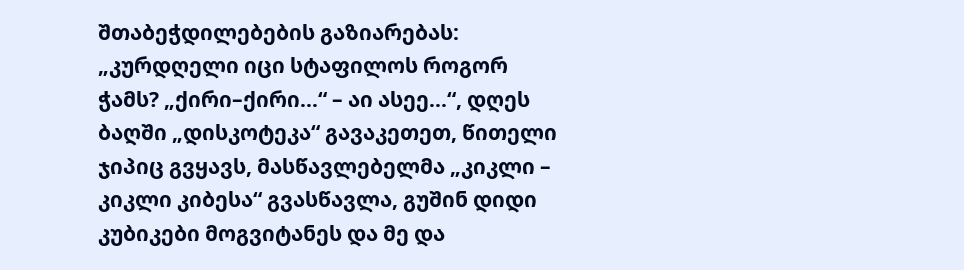შთაბეჭდილებების გაზიარებას: „კურდღელი იცი სტაფილოს როგორ ჭამს? „ქირი–ქირი...“ – აი ასეე...“, დღეს ბაღში „დისკოტეკა“ გავაკეთეთ, წითელი ჯიპიც გვყავს, მასწავლებელმა „კიკლი – კიკლი კიბესა“ გვასწავლა, გუშინ დიდი კუბიკები მოგვიტანეს და მე და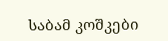საბამ კოშკები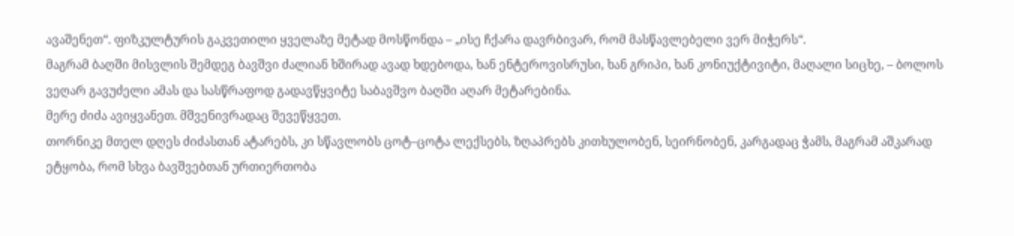ავაშენეთ“. ფიზკულტურის გაკვეთილი ყველაზე მეტად მოსწონდა – „ისე ჩქარა დავრბივარ, რომ მასწავლებელი ვერ მიჭერს“.
მაგრამ ბაღში მისვლის შემდეგ ბავშვი ძალიან ხშირად ავად ხდებოდა, ხან ენტეროვისრუსი, ხან გრიპი, ხან კონიუქტივიტი, მაღალი სიცხე, – ბოლოს ვეღარ გავუძელი ამას და სასწრაფოდ გადავწყვიტე საბავშვო ბაღში აღარ მეტარებინა.
მერე ძიძა ავიყვანეთ. მშვენივრადაც შევეწყვეთ.
თორნიკე მთელ დღეს ძიძასთან ატარებს, კი სწავლობს ცოტ–ცოტა ლექსებს, ზღაპრებს კითხულობენ, სეირნობენ, კარგადაც ჭამს, მაგრამ აშკარად ეტყობა, რომ სხვა ბავშვებთან ურთიერთობა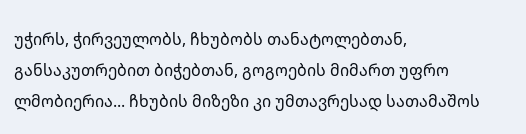უჭირს, ჭირვეულობს, ჩხუბობს თანატოლებთან, განსაკუთრებით ბიჭებთან, გოგოების მიმართ უფრო ლმობიერია... ჩხუბის მიზეზი კი უმთავრესად სათამაშოს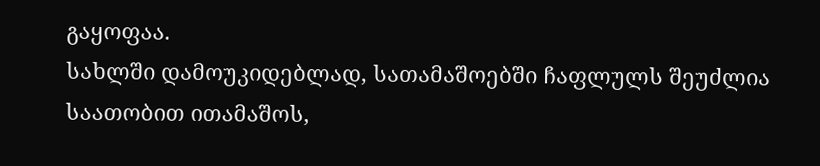გაყოფაა.
სახლში დამოუკიდებლად, სათამაშოებში ჩაფლულს შეუძლია საათობით ითამაშოს,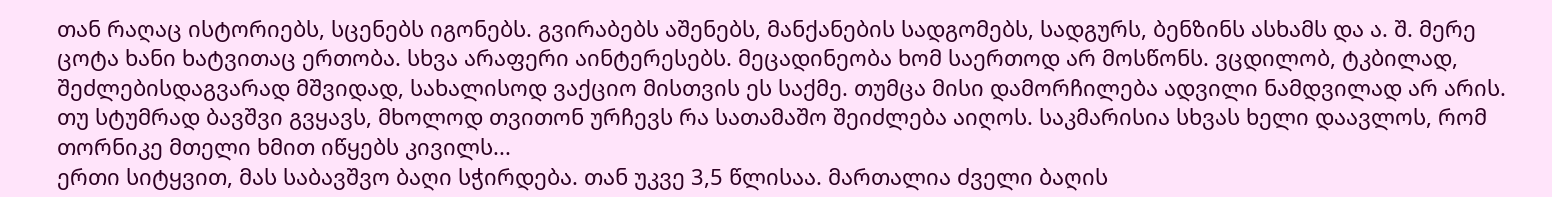თან რაღაც ისტორიებს, სცენებს იგონებს. გვირაბებს აშენებს, მანქანების სადგომებს, სადგურს, ბენზინს ასხამს და ა. შ. მერე ცოტა ხანი ხატვითაც ერთობა. სხვა არაფერი აინტერესებს. მეცადინეობა ხომ საერთოდ არ მოსწონს. ვცდილობ, ტკბილად, შეძლებისდაგვარად მშვიდად, სახალისოდ ვაქციო მისთვის ეს საქმე. თუმცა მისი დამორჩილება ადვილი ნამდვილად არ არის.
თუ სტუმრად ბავშვი გვყავს, მხოლოდ თვითონ ურჩევს რა სათამაშო შეიძლება აიღოს. საკმარისია სხვას ხელი დაავლოს, რომ თორნიკე მთელი ხმით იწყებს კივილს...
ერთი სიტყვით, მას საბავშვო ბაღი სჭირდება. თან უკვე 3,5 წლისაა. მართალია ძველი ბაღის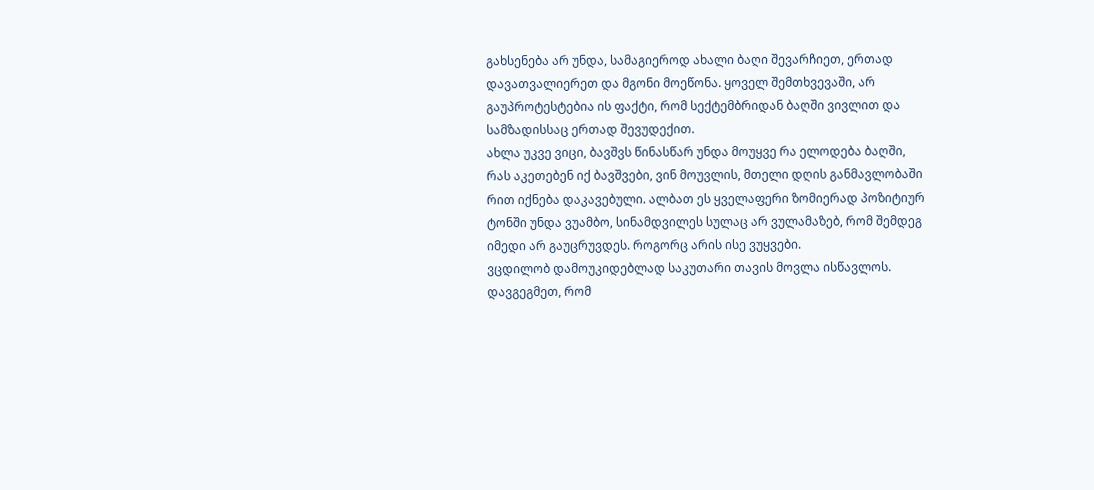გახსენება არ უნდა, სამაგიეროდ ახალი ბაღი შევარჩიეთ, ერთად დავათვალიერეთ და მგონი მოეწონა. ყოველ შემთხვევაში, არ გაუპროტესტებია ის ფაქტი, რომ სექტემბრიდან ბაღში ვივლით და სამზადისსაც ერთად შევუდექით.
ახლა უკვე ვიცი, ბავშვს წინასწარ უნდა მოუყვე რა ელოდება ბაღში, რას აკეთებენ იქ ბავშვები, ვინ მოუვლის, მთელი დღის განმავლობაში რით იქნება დაკავებული. ალბათ ეს ყველაფერი ზომიერად პოზიტიურ ტონში უნდა ვუამბო, სინამდვილეს სულაც არ ვულამაზებ, რომ შემდეგ იმედი არ გაუცრუვდეს. როგორც არის ისე ვუყვები.
ვცდილობ დამოუკიდებლად საკუთარი თავის მოვლა ისწავლოს.
დავგეგმეთ, რომ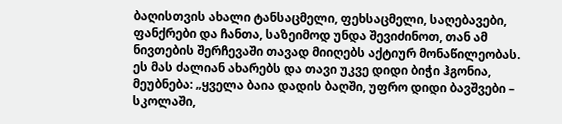ბაღისთვის ახალი ტანსაცმელი, ფეხსაცმელი, საღებავები, ფანქრები და ჩანთა, საზეიმოდ უნდა შევიძინოთ, თან ამ ნივთების შერჩევაში თავად მიიღებს აქტიურ მონაწილეობას. ეს მას ძალიან ახარებს და თავი უკვე დიდი ბიჭი ჰგონია, მეუბნება: „ყველა ბაია დადის ბაღში, უფრო დიდი ბავშვები – სკოლაში,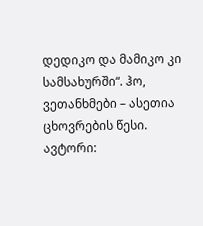დედიკო და მამიკო კი სამსახურში“. ჰო, ვეთანხმები – ასეთია ცხოვრების წესი.
ავტორი: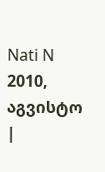Nati N
2010, აგვისტო
|